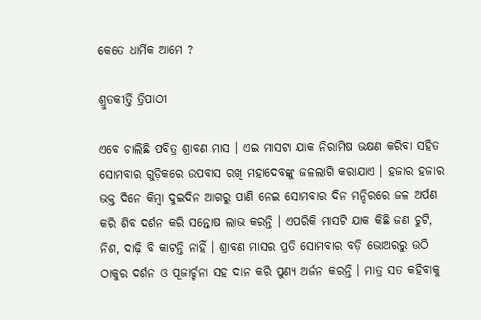କେତେ ଧାର୍ମିକ ଆମେ ?

ଶ୍ରୁତକୀର୍ତ୍ତି ତ୍ରିପାଠୀ

ଏବେ ଚାଲିଛି ପବିତ୍ର ଶ୍ରାବଣ ମାସ । ଏଇ ମାସଟା ଯାକ ନିରାମିଷ ଭକ୍ଷଣ କରିବା ସହିତ ସୋମବାର ଗୁଡ଼ିକରେ ଉପବାସ ରଖି ମହାଦେବଙ୍କୁ ଜଳଲାଗି କରାଯାଏ । ହଜାର ହଜାର ଭକ୍ତ ଦିନେ କିମ୍ବା ଦୁଇଦିନ ଆଗରୁ ପାଣି ନେଇ ସୋମବାର ଦିନ ମନ୍ଦିରରେ ଜଳ ଅର୍ପଣ କରି ଶିବ ଦର୍ଶନ କରି ସନ୍ତୋଷ ଲାଭ କରନ୍ତି । ଏପରିକି ମାସଟି ଯାକ କିଛି ଜଣ ଚୁଟି, ନିଶ, ଦାଢ଼ି ବି କାଟନ୍ତି ନାହିଁ । ଶ୍ରାବଣ ମାସର ପ୍ରତି ସୋମବାର ବଡ଼ି ଭୋଅରରୁ ଉଠି ଠାକୁର ଦର୍ଶନ ଓ ପୂଜାର୍ଚ୍ଚନା ସହ ଦାନ କରି ପୁଣ୍ୟ ଅର୍ଜନ କରନ୍ତି । ମାତ୍ର ସତ କହିବାକୁ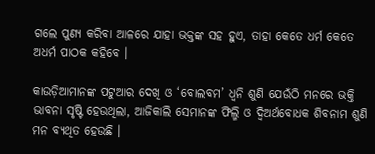ଗଲେ ପୁଣ୍ୟ କରିବା ଆଳରେ ଯାହା ଭକ୍ତଙ୍କ ସହ ହୁଏ, ତାହା କେତେ ଧର୍ମ କେତେ ଅଧର୍ମ ପାଠକ କହିବେ ।

କାଉଡ଼ିଆମାନଙ୍କ ପଟୁଆର ଦେଖି ଓ ‘ବୋଲବମ’ ଧ୍ୱନି ଶୁଣି ଯେଉଁଠି ମନରେ ଭକ୍ତି ଭାବନା ସୃଷ୍ଟି ହେଉଥିଲା, ଆଜିକାଲି ସେମାନଙ୍କ ଫିଲ୍ମି ଓ ଦ୍ଵିଅର୍ଥବୋଧକ ଶିବନାମ ଶୁଣି ମନ ବ୍ୟଥିତ ହେଉଛି ।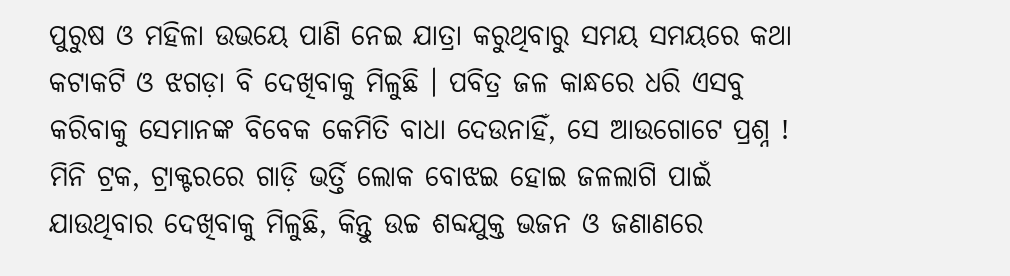ପୁରୁଷ ଓ ମହିଳା ଉଭୟେ ପାଣି ନେଇ ଯାତ୍ରା କରୁଥିବାରୁ ସମୟ ସମୟରେ କଥା କଟାକଟି ଓ ଝଗଡ଼ା ବି ଦେଖିବାକୁ ମିଳୁଛି । ପବିତ୍ର ଜଳ କାନ୍ଧରେ ଧରି ଏସବୁ କରିବାକୁ ସେମାନଙ୍କ ବିବେକ କେମିତି ବାଧା ଦେଉନାହିଁ, ସେ ଆଉଗୋଟେ ପ୍ରଶ୍ନ ! ମିନି ଟ୍ରକ, ଟ୍ରାକ୍ଟରରେ ଗାଡ଼ି ଭର୍ତ୍ତି ଲୋକ ବୋଝଇ ହୋଇ ଜଳଲାଗି ପାଇଁ ଯାଉଥିବାର ଦେଖିବାକୁ ମିଳୁଛି, କିନ୍ତୁ ଉଚ୍ଚ ଶବ୍ଦଯୁକ୍ତ ଭଜନ ଓ ଜଣାଣରେ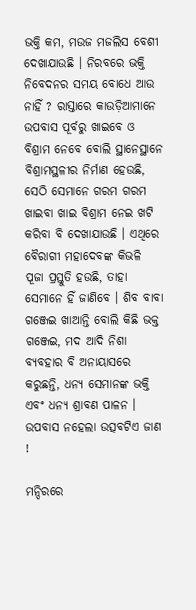ଭକ୍ତି କମ, ମଉଜ ମଜଲିସ ବେଶୀ ଦେଖାଯାଉଛି । ନିରବରେ ଭକ୍ତି ନିବେଦନର ସମୟ ବୋଧେ ଆଉ ନାହିଁ ? ରାସ୍ତାରେ କାଉଡ଼ିଆମାନେ ଉପବାସ ପୂର୍ବରୁ ଖାଇବେ ଓ ବିଶ୍ରାମ ନେବେ ବୋଲି ସ୍ଥାନେସ୍ଥାନେ ବିଶ୍ରାମସ୍ଥଳୀର ନିର୍ମାଣ ହେଉଛି, ସେଠି ସେମାନେ ଗରମ ଗରମ ଖାଇବା ଖାଇ ବିଶ୍ରାମ ନେଇ ଖଟି କରିବା ବି ଦେଖାଯାଉଛି । ଏଥିରେ ବୈରାଗୀ ମହାଦେବଙ୍କ କିଭଳି ପୂଜା ପ୍ରସ୍ତୁତି ହଉଛି, ତାହା ସେମାନେ ହିଁ ଜାଣିବେ । ଶିବ ବାବା ଗଞ୍ଜେଇ ଖାଆନ୍ତି ବୋଲି କିଛି ଭକ୍ତ ଗଞ୍ଜେଇ, ମଦ ଆଦି ନିଶା ବ୍ୟବହାର ବି ଅନାୟାସରେ କରୁଛନ୍ତି, ଧନ୍ୟ ସେମାନଙ୍କ ଭକ୍ତି ଏବଂ ଧନ୍ୟ ଶ୍ରାବଣ ପାଳନ । ଉପବାସ ନହେଲା ଉତ୍ସବଟିଏ ଜାଣ !

ମନ୍ଦିରରେ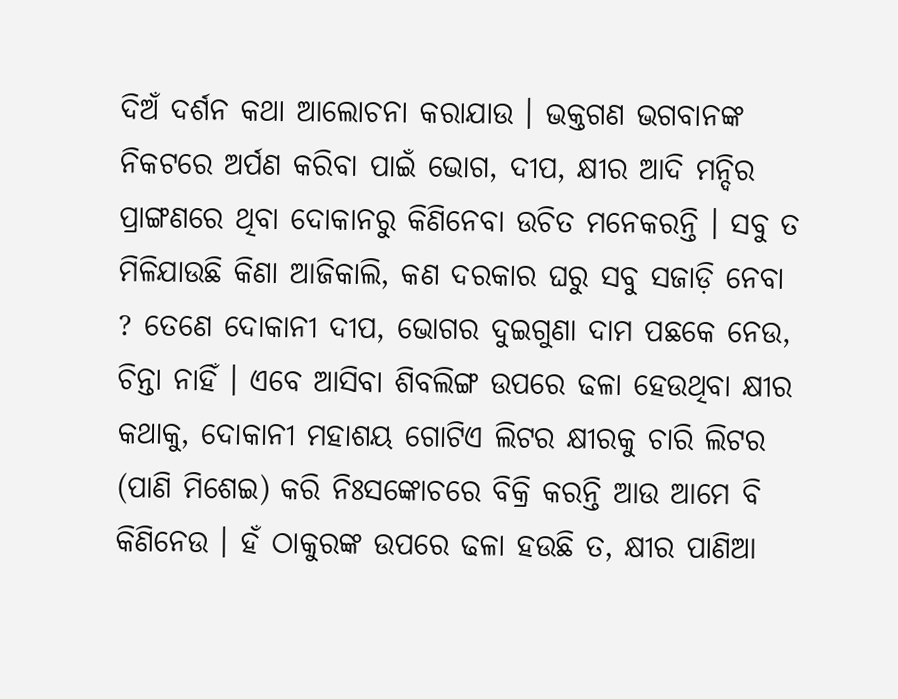ଦିଅଁ ଦର୍ଶନ କଥା ଆଲୋଚନା କରାଯାଉ । ଭକ୍ତଗଣ ଭଗବାନଙ୍କ ନିକଟରେ ଅର୍ପଣ କରିବା ପାଇଁ ଭୋଗ, ଦୀପ, କ୍ଷୀର ଆଦି ମନ୍ଦିର ପ୍ରାଙ୍ଗଣରେ ଥିବା ଦୋକାନରୁ କିଣିନେବା ଉଚିତ ମନେକରନ୍ତି । ସବୁ ତ ମିଳିଯାଉଛି କିଣା ଆଜିକାଲି, କଣ ଦରକାର ଘରୁ ସବୁ ସଜାଡ଼ି ନେବା ? ତେଣେ ଦୋକାନୀ ଦୀପ, ଭୋଗର ଦୁଇଗୁଣା ଦାମ ପଛକେ ନେଉ, ଚିନ୍ତା ନାହିଁ । ଏବେ ଆସିବା ଶିବଲିଙ୍ଗ ଉପରେ ଢଳା ହେଉଥିବା କ୍ଷୀର କଥାକୁ, ଦୋକାନୀ ମହାଶୟ ଗୋଟିଏ ଲିଟର କ୍ଷୀରକୁ ଚାରି ଲିଟର (ପାଣି ମିଶେଇ) କରି ନିଃସଙ୍କୋଚରେ ବିକ୍ରି କରନ୍ତି ଆଉ ଆମେ ବି କିଣିନେଉ । ହଁ ଠାକୁରଙ୍କ ଉପରେ ଢଳା ହଉଛି ତ, କ୍ଷୀର ପାଣିଆ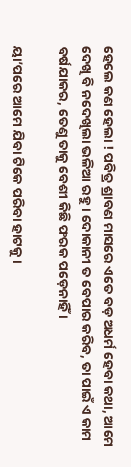ହେଲେ କଣ ହେଲା ! ପବିତ୍ର ଶ୍ରାବଣ ମାସରେ ଏତେ ବଡ଼ ଅଧର୍ମ ହେବା କଥା, ଆମେ ଦେଖି ବି ନଦେଖିଲା ଭଳିଆ ରହୁ । ଦୋକାନୀ ତ ବେପାର କରିବ, ତା ପାଇଁ ଏ କାମ ବର୍ଷଯାକର, ତେଣୁ ତାକୁ ବେଶୀ କିଛି ଫରକ ପଡ଼େନାହିଁ ।

ୟା’ପରେ ଆମେ ଯିବା ଟିକେ ପରିବା ହାଟକୁ ।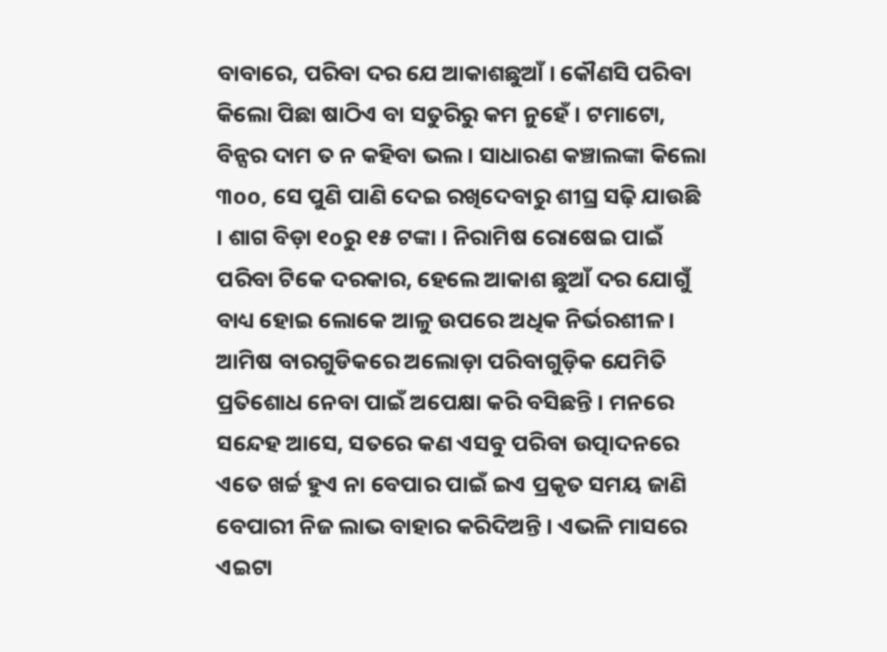ବାବାରେ, ପରିବା ଦର ଯେ ଆକାଶଛୁଆଁ । କୌଣସି ପରିବା କିଲୋ ପିଛା ଷାଠିଏ ବା ସତୁରିରୁ କମ ନୁହେଁ । ଟମାଟୋ, ବିନ୍ସର ଦାମ ତ ନ କହିବା ଭଲ । ସାଧାରଣ କଞ୍ଚାଲଙ୍କା କିଲୋ ୩oo, ସେ ପୁଣି ପାଣି ଦେଇ ରଖିଦେବାରୁ ଶୀଘ୍ର ସଢ଼ି ଯାଉଛି । ଶାଗ ବିଡ଼ା ୧oରୁ ୧୫ ଟଙ୍କା । ନିରାମିଷ ରୋଷେଇ ପାଇଁ ପରିବା ଟିକେ ଦରକାର, ହେଲେ ଆକାଶ ଛୁଆଁ ଦର ଯୋଗୁଁ ବାଧ୍ୟ ହୋଇ ଲୋକେ ଆଳୁ ଉପରେ ଅଧିକ ନିର୍ଭରଶୀଳ । ଆମିଷ ବାରଗୁଡିକରେ ଅଲୋଡ଼ା ପରିବାଗୁଡ଼ିକ ଯେମିତି ପ୍ରତିଶୋଧ ନେବା ପାଇଁ ଅପେକ୍ଷା କରି ବସିଛନ୍ତି । ମନରେ ସନ୍ଦେହ ଆସେ, ସତରେ କଣ ଏସବୁ ପରିବା ଉତ୍ପାଦନରେ ଏତେ ଖର୍ଚ୍ଚ ହୁଏ ନା ବେପାର ପାଇଁ ଇଏ ପ୍ରକୃତ ସମୟ ଜାଣି ବେପାରୀ ନିଜ ଲାଭ ବାହାର କରିଦିଅନ୍ତି । ଏଭଳି ମାସରେ ଏଇଟା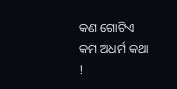କଣ ଗୋଟିଏ କମ ଅଧର୍ମ କଥା !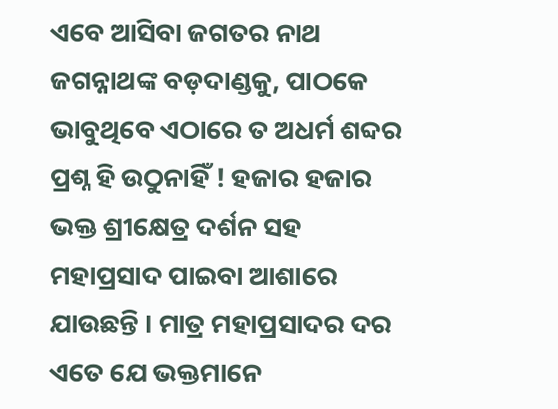ଏବେ ଆସିବା ଜଗତର ନାଥ ଜଗନ୍ନାଥଙ୍କ ବଡ଼ଦାଣ୍ଡକୁ, ପାଠକେ ଭାବୁଥିବେ ଏଠାରେ ତ ଅଧର୍ମ ଶବ୍ଦର ପ୍ରଶ୍ନ ହି ଉଠୁନାହିଁ ! ହଜାର ହଜାର ଭକ୍ତ ଶ୍ରୀକ୍ଷେତ୍ର ଦର୍ଶନ ସହ ମହାପ୍ରସାଦ ପାଇବା ଆଶାରେ ଯାଉଛନ୍ତି । ମାତ୍ର ମହାପ୍ରସାଦର ଦର ଏତେ ଯେ ଭକ୍ତମାନେ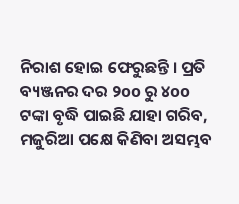ନିରାଶ ହୋଇ ଫେରୁଛନ୍ତି । ପ୍ରତି ବ୍ୟଞ୍ଜନର ଦର ୨oo ରୁ ୪oo ଟଙ୍କା ବୃଦ୍ଧି ପାଇଛି ଯାହା ଗରିବ, ମଜୁରିଆ ପକ୍ଷେ କିଣିବା ଅସମ୍ଭବ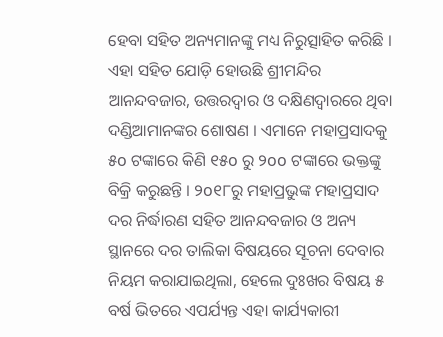ହେବା ସହିତ ଅନ୍ୟମାନଙ୍କୁ ମଧ୍ୟ ନିରୁତ୍ସାହିତ କରିଛି । ଏହା ସହିତ ଯୋଡ଼ି ହୋଉଛି ଶ୍ରୀମନ୍ଦିର ଆନନ୍ଦବଜାର, ଉତ୍ତରଦ୍ୱାର ଓ ଦକ୍ଷିଣଦ୍ୱାରରେ ଥିବା ଦଣ୍ଡିଆମାନଙ୍କର ଶୋଷଣ । ଏମାନେ ମହାପ୍ରସାଦକୁ ୫o ଟଙ୍କାରେ କିଣି ୧୫o ରୁ ୨oo ଟଙ୍କାରେ ଭକ୍ତଙ୍କୁ ବିକ୍ରି କରୁଛନ୍ତି । ୨o୧୮ରୁ ମହାପ୍ରଭୁଙ୍କ ମହାପ୍ରସାଦ ଦର ନିର୍ଦ୍ଧାରଣ ସହିତ ଆନନ୍ଦବଜାର ଓ ଅନ୍ୟ ସ୍ଥାନରେ ଦର ତାଲିକା ବିଷୟରେ ସୂଚନା ଦେବାର ନିୟମ କରାଯାଇଥିଲା, ହେଲେ ଦୁଃଖର ବିଷୟ ୫ ବର୍ଷ ଭିତରେ ଏପର୍ଯ୍ୟନ୍ତ ଏହା କାର୍ଯ୍ୟକାରୀ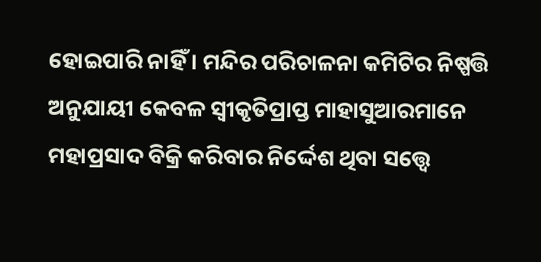ହୋଇପାରି ନାହିଁ । ମନ୍ଦିର ପରିଚାଳନା କମିଟିର ନିଷ୍ପତ୍ତି ଅନୁଯାୟୀ କେବଳ ସ୍ୱୀକୃତିପ୍ରାପ୍ତ ମାହାସୁଆରମାନେ ମହାପ୍ରସାଦ ବିକ୍ରି କରିବାର ନିର୍ଦ୍ଦେଶ ଥିବା ସତ୍ତ୍ୱେ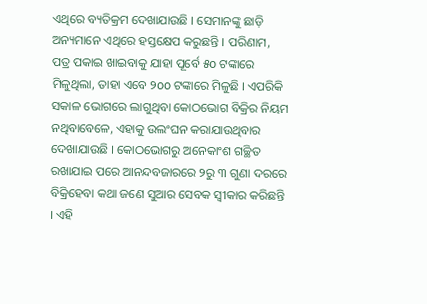ଏଥିରେ ବ୍ୟତିକ୍ରମ ଦେଖାଯାଉଛି । ସେମାନଙ୍କୁ ଛାଡ଼ି ଅନ୍ୟମାନେ ଏଥିରେ ହସ୍ତକ୍ଷେପ କରୁଛନ୍ତି । ପରିଣାମ, ପତ୍ର ପକାଇ ଖାଇବାକୁ ଯାହା ପୂର୍ବେ ୫o ଟଙ୍କାରେ ମିଳୁଥିଲା, ତାହା ଏବେ ୨oo ଟଙ୍କାରେ ମିଳୁଛି । ଏପରିକି ସକାଳ ଭୋଗରେ ଲାଗୁଥିବା କୋଠଭୋଗ ବିକ୍ରିର ନିୟମ ନଥିବାବେଳେ, ଏହାକୁ ଉଲଂଘନ କରାଯାଉଥିବାର ଦେଖାଯାଉଛି । କୋଠଭୋଗରୁ ଅନେକାଂଶ ଗଚ୍ଛିତ ରଖାଯାଇ ପରେ ଆନନ୍ଦବଜାରରେ ୨ରୁ ୩ ଗୁଣା ଦରରେ ବିକ୍ରିହେବା କଥା ଜଣେ ସୁଆର ସେବକ ସ୍ୱୀକାର କରିଛନ୍ତି । ଏହି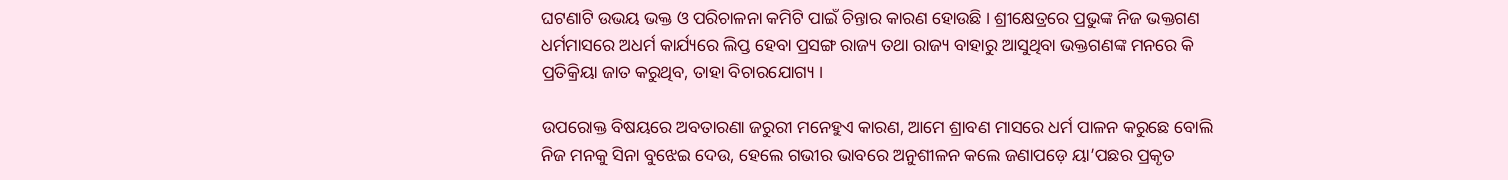ଘଟଣାଟି ଉଭୟ ଭକ୍ତ ଓ ପରିଚାଳନା କମିଟି ପାଇଁ ଚିନ୍ତାର କାରଣ ହୋଉଛି । ଶ୍ରୀକ୍ଷେତ୍ରରେ ପ୍ରଭୁଙ୍କ ନିଜ ଭକ୍ତଗଣ ଧର୍ମମାସରେ ଅଧର୍ମ କାର୍ଯ୍ୟରେ ଲିପ୍ତ ହେବା ପ୍ରସଙ୍ଗ ରାଜ୍ୟ ତଥା ରାଜ୍ୟ ବାହାରୁ ଆସୁଥିବା ଭକ୍ତଗଣଙ୍କ ମନରେ କି ପ୍ରତିକ୍ରିୟା ଜାତ କରୁଥିବ, ତାହା ବିଚାରଯୋଗ୍ୟ ।

ଉପରୋକ୍ତ ବିଷୟରେ ଅବତାରଣା ଜରୁରୀ ମନେହୁଏ କାରଣ, ଆମେ ଶ୍ରାବଣ ମାସରେ ଧର୍ମ ପାଳନ କରୁଛେ ବୋଲି ନିଜ ମନକୁ ସିନା ବୁଝେଇ ଦେଉ, ହେଲେ ଗଭୀର ଭାବରେ ଅନୁଶୀଳନ କଲେ ଜଣାପଡ଼େ ୟା’ପଛର ପ୍ରକୃତ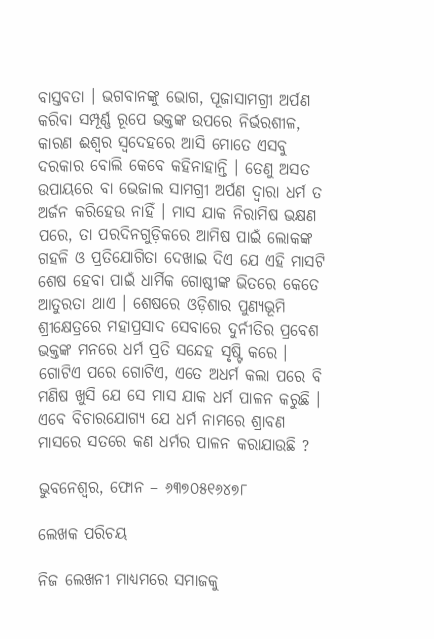ବାସ୍ତବତା । ଭଗବାନଙ୍କୁ ଭୋଗ, ପୂଜାସାମଗ୍ରୀ ଅର୍ପଣ କରିବା ସମ୍ପୂର୍ଣ୍ଣ ରୂପେ ଭକ୍ତଙ୍କ ଉପରେ ନିର୍ଭରଶୀଳ, କାରଣ ଈଶ୍ୱର ସ୍ୱଦେହରେ ଆସି ମୋତେ ଏସବୁ ଦରକାର ବୋଲି କେବେ କହିନାହାନ୍ତି । ତେଣୁ ଅସତ ଉପାୟରେ ବା ଭେଜାଲ ସାମଗ୍ରୀ ଅର୍ପଣ ଦ୍ୱାରା ଧର୍ମ ତ ଅର୍ଜନ କରିହେଉ ନାହିଁ । ମାସ ଯାକ ନିରାମିଷ ଭକ୍ଷଣ ପରେ, ତା ପରଦିନଗୁଡ଼ିକରେ ଆମିଷ ପାଇଁ ଲୋକଙ୍କ ଗହଳି ଓ ପ୍ରତିଯୋଗିତା ଦେଖାଇ ଦିଏ ଯେ ଏହି ମାସଟି ଶେଷ ହେବା ପାଇଁ ଧାର୍ମିକ ଗୋଷ୍ଠୀଙ୍କ ଭିତରେ କେତେ ଆତୁରତା ଥାଏ । ଶେଷରେ ଓଡ଼ିଶାର ପୁଣ୍ୟଭୂମି ଶ୍ରୀକ୍ଷେତ୍ରରେ ମହାପ୍ରସାଦ ସେବାରେ ଦୁର୍ନୀତିର ପ୍ରବେଶ ଭକ୍ତଙ୍କ ମନରେ ଧର୍ମ ପ୍ରତି ସନ୍ଦେହ ସୃଷ୍ଟି କରେ । ଗୋଟିଏ ପରେ ଗୋଟିଏ, ଏତେ ଅଧର୍ମ କଲା ପରେ ବି ମଣିଷ ଖୁସି ଯେ ସେ ମାସ ଯାକ ଧର୍ମ ପାଳନ କରୁଛି । ଏବେ ବିଚାରଯୋଗ୍ୟ ଯେ ଧର୍ମ ନାମରେ ଶ୍ରାବଣ ମାସରେ ସତରେ କଣ ଧର୍ମର ପାଳନ କରାଯାଉଛି ?

ଭୁବନେଶ୍ୱର, ଫୋନ – ୬୩୭୦୫୧୬୪୭୮

ଲେଖକ ପରିଚୟ

ନିଜ ଲେଖନୀ ମାଧ୍ୟମରେ ସମାଜକୁ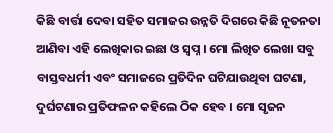କିଛି ବାର୍ତ୍ତା ଦେବା ସହିତ ସମାଜର ଉନ୍ନତି ଦିଗରେ କିଛି ନୂତନତା ଆଣିବା ଏହି ଲେଖିକାର ଇଛା ଓ ସ୍ୱପ୍ନ । ମୋ ଲିଖିତ ଲେଖା ସବୁ ବାସ୍ତବଧର୍ମୀ ଏବଂ ସମାଜରେ ପ୍ରତିଦିନ ଘଟିଯାଉଥିବା ଘଟଣା, ଦୁର୍ଘଟଣାର ପ୍ରତିଫଳନ କହିଲେ ଠିକ ହେବ । ମୋ ସୃଜନ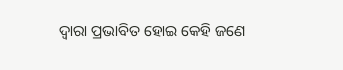ଦ୍ୱାରା ପ୍ରଭାବିତ ହୋଇ କେହି ଜଣେ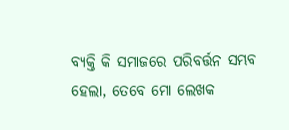ବ୍ୟକ୍ତି କି ସମାଜରେ ପରିବର୍ତ୍ତନ ସମ୍ଭବ ହେଲା, ତେବେ ମୋ ଲେଖକ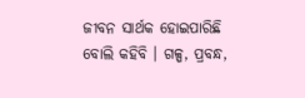ଜୀବନ ସାର୍ଥକ ହୋଇପାରିଛି ବୋଲି କହିବି । ଗଳ୍ପ, ପ୍ରବନ୍ଧ,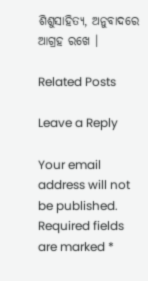ଶିଶୁସାହିତ୍ୟ, ଅନୁବାଦରେ ଆଗ୍ରହ ରଖେ ।

Related Posts

Leave a Reply

Your email address will not be published. Required fields are marked *